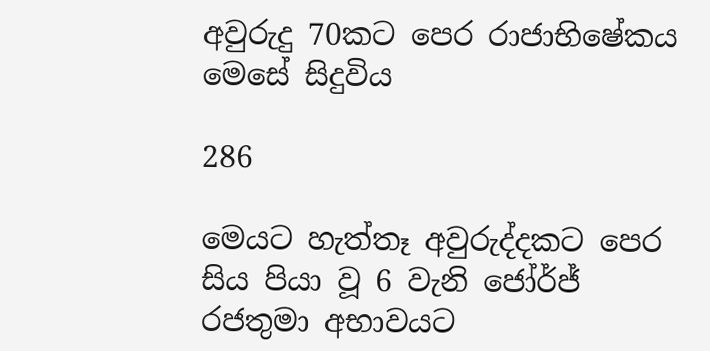අවුරුදු 70කට පෙර රාජාභිෂේකය මෙසේ සිදුවිය

286

මෙයට හැත්තෑ අවුරුද්දකට පෙර සිය පියා වූ 6 වැනි ජෝර්ජ් රජතුමා අභාවයට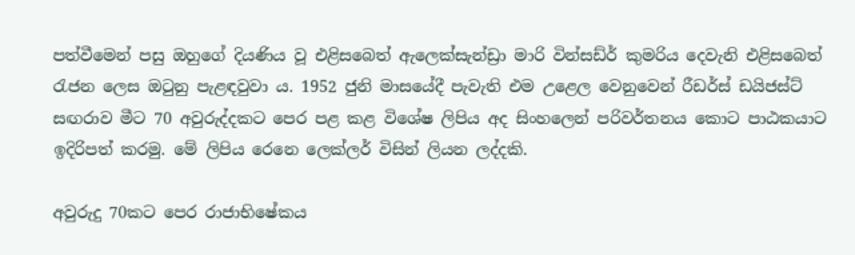පත්වීමෙන් පසු ඔහුගේ දියණිය වූ එළිසබෙත් ඇලෙක්සැන්ඩ්‍රා මාරි වින්සඩ්ර් කුමරිය දෙවැනි එළිසබෙත් රැජන ලෙස ඔටුනු පැළඳවුවා ය. 1952 ජුනි මාසයේදී පැවැති එම උළෙල වෙනුවෙන් රීඩර්ස් ඩයිජස්ට් සඟරාව මීට 70 අවුරුද්දකට පෙර පළ කළ විශේෂ ලිපිය අද සිංහලෙන් පරිවර්තනය කොට පාඨකයාට ඉදිරිපත් කරමු. මේ ලිපිය රෙනෙ ලෙක්ලර් විසින් ලියන ලද්දකි.

අවුරුදු 70කට පෙර රාජාභිෂේකය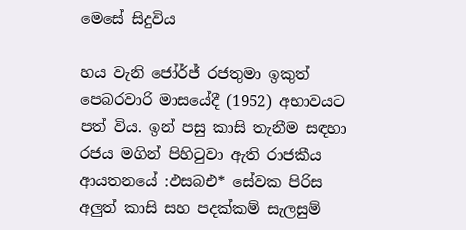මෙසේ සිදුවිය

හය වැනි ජෝර්ජ් රජතුමා ඉකුත් පෙබරවාරි මාසයේදී (1952) අභාවයට පත් විය. ඉන් පසු කාසි තැනීම සඳහා රජය මගින් පිහිටුවා ඇති රාජකීය ආයතනයේ :ඵසබඑ* සේවක පිරිස අලුත් කාසි සහ පදක්කම් සැලසුම්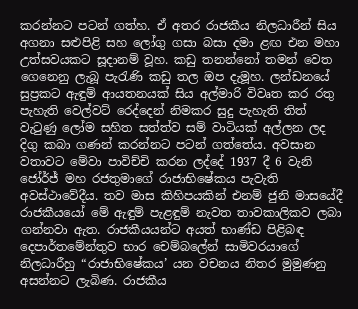කරන්නට පටන් ගත්හ. ඒ අතර රාජකීය නිලධාරීන් සිය අගනා සළුපිළි සහ ලෝගු ගසා බසා දමා ළඟ එන මහා උත්සවයකට සූදානම් වූහ. කඩු තනන්නෝ තමන් වෙත ගෙනෙනු ලැබූ පැරැණි කඩු තල ඔප දැමූහ. ලන්ඩනයේ සුප්‍රකට ඇඳුම් ආයතනයක් සිය අල්මාරි විවෘත කර රතු පැහැති වෙල්වට් රෙද්දෙන් නිමකර සුදු පැහැති තිත් වැටුණු ලෝම සහිත සත්ත්ව සම් වාටියක් අල්ලන ලද දිගු කබා ගණන් කරන්නට පටන් ගත්තේය. අවසාන වතාවට මේවා පාවිච්චි කරන ලද්දේ 1937 දී 6 වැනි ජෝර්ජ් මහ රජතුමාගේ රාජාභිෂේකය පැවැති අවස්ථාවේදීය. තව මාස කිහිපයකින් එනම් ජුනි මාසයේදී රාජකීයයෝ මේ ඇඳුම් පැළඳුම් නැවත තාවකාලිකව ලබා ගන්නවා ඇත. රාජකීයයන්ට අයත් භාණ්ඩ පිළිබඳ දෙපාර්තමේන්තුව භාර චෙම්බලේන් සාමිවරයාගේ නිලධාරීහු “රාජාභිෂේකය’ යන වචනය නිතර මුමුණනු අසන්නට ලැබිණ. රාජකීය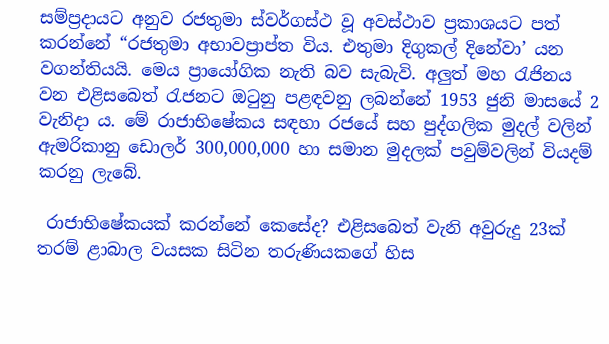සම්ප්‍රදායට අනුව රජතුමා ස්වර්ගස්ථ වූ අවස්ථාව ප්‍රකාශයට පත් කරන්නේ “රජතුමා අභාවප්‍රාප්ත විය. එතුමා දිගුකල් දිනේවා’ යන වගන්තියයි. මෙය ප්‍රායෝගික නැති බව සැබැවි. අලුත් මහ රැජිනය වන එළිසබෙත් රැජනට ඔටුනු පළඳවනු ලබන්නේ 1953 ජුනි මාසයේ 2 වැනිදා ය. මේ රාජාභිෂේකය සඳහා රජයේ සහ පුද්ගලික මුදල් වලින් ඇමරිකානු ඩොලර් 300,000,000 හා සමාන මුදලක් පවුම්වලින් වියදම් කරනු ලැබේ.

 රාජාභිෂේකයක් කරන්නේ කෙසේද? එළිසබෙත් වැනි අවුරුදු 23ක් තරම් ළාබාල වයසක සිටින තරුණියකගේ හිස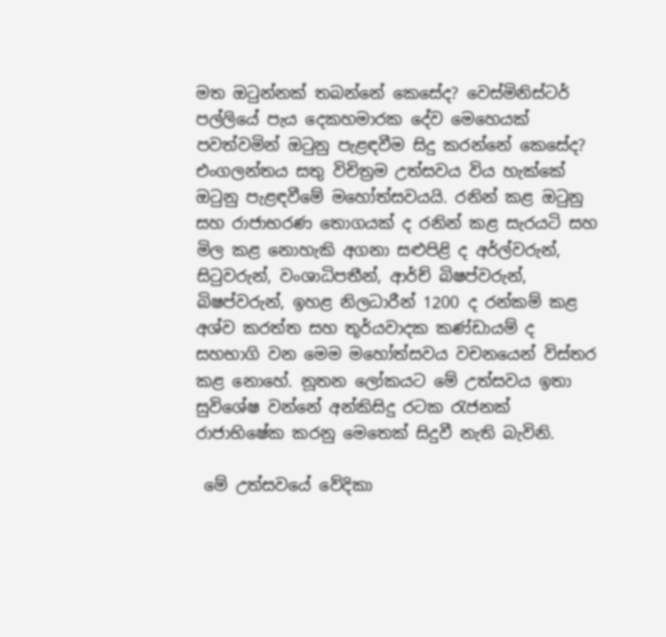මත ඔටුන්නක් තබන්නේ කෙසේද? වෙස්මිනිස්ටර් පල්ලියේ පැය දෙකහමාරක දේව මෙහෙයක් පවත්වමින් ඔටුනු පැළඳවීම සිදු කරන්නේ කෙසේද? එංගලන්තය සතු විචිත්‍රම උත්සවය විය හැක්කේ ඔටුනු පැළඳවීමේ මහෝත්සවයයි. රනින් කළ ඔටුනු සහ රාජාභරණ තොගයක් ද රනින් කළ සැරයටි සහ මිල කළ නොහැකි අගනා සළුපිළි ද අර්ල්වරුන්, සිටුවරුන්, වංශාධිපතීන්, ආර්ච් බිෂප්වරුන්, බිෂප්වරුන්, ඉහළ නිලධාරීන් 1200 ද රන්කම් කළ අශ්ව කරත්ත සහ තූර්යවාදක කණ්ඩායම් ද සහභාගි වන මෙම මහෝත්සවය වචනයෙන් විස්තර කළ නොහේ. නූතන ලෝකයට මේ උත්සවය ඉතා සුවිශේෂ වන්නේ අන්කිසිදු රටක රැජනක් රාජාභිෂේක කරනු මෙතෙක් සිදුවී නැති බැවිනි.

 මේ උත්සවයේ වේදිකා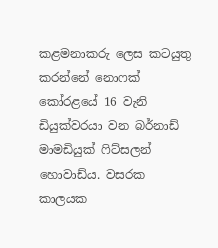කළමනාකරු ලෙස කටයුතු කරන්නේ නොෆක් කෝරළයේ 16 වැනි ඩියුක්වරයා වන බර්නාඩ් මාමඩියුක් ෆිට්සලන් හොවාඩ්ය. වසරක කාලයක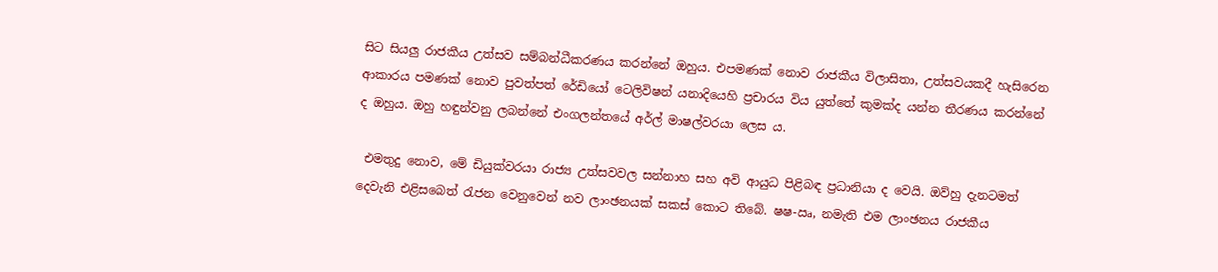සිට සියලු රාජකීය උත්සව සම්බන්ධීකරණය කරන්නේ ඔහුය. එපමණක් නොව රාජකීය විලාසිතා, උත්සවයකදී හැසිරෙන ආකාරය පමණක් නොව පුවත්පත් රේඩියෝ ටෙලිවිෂන් යනාදියෙහි ප්‍රචාරය විය යුත්තේ කුමක්ද යන්න තීරණය කරන්නේ ද ඔහුය. ඔහු හඳුන්වනු ලබන්නේ එංගලන්තයේ අර්ල් මාෂල්වරයා ලෙස ය.

 එමතුදු නොව, මේ ඩියුක්වරයා රාජ්‍ය උත්සවවල සන්නාහ සහ අවි ආයුධ පිළිබඳ ප්‍රධානියා ද වෙයි. ඔව්හු දැනටමත් දෙවැනි එළිසබෙත් රැජන වෙනුවෙන් නව ලාංඡනයක් සකස් කොට තිබේ. ෂෂ-ඍ, නමැති එම ලාංඡනය රාජකීය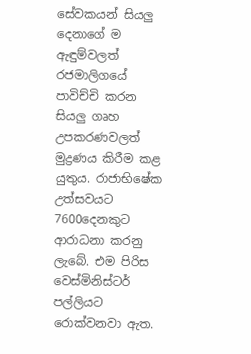සේවකයන් සියලු දෙනාගේ ම ඇඳුම්වලත් රජමාලිගයේ පාවිච්චි කරන සියලු ගෘහ උපකරණවලත් මුද්‍රණය කිරීම කළ යුතුය. රාජාභිෂේක උත්සවයට 7600දෙනකුට ආරාධනා කරනු ලැබේ. එම පිරිස වෙස්මිනිස්ටර් පල්ලියට රොක්වනවා ඇත.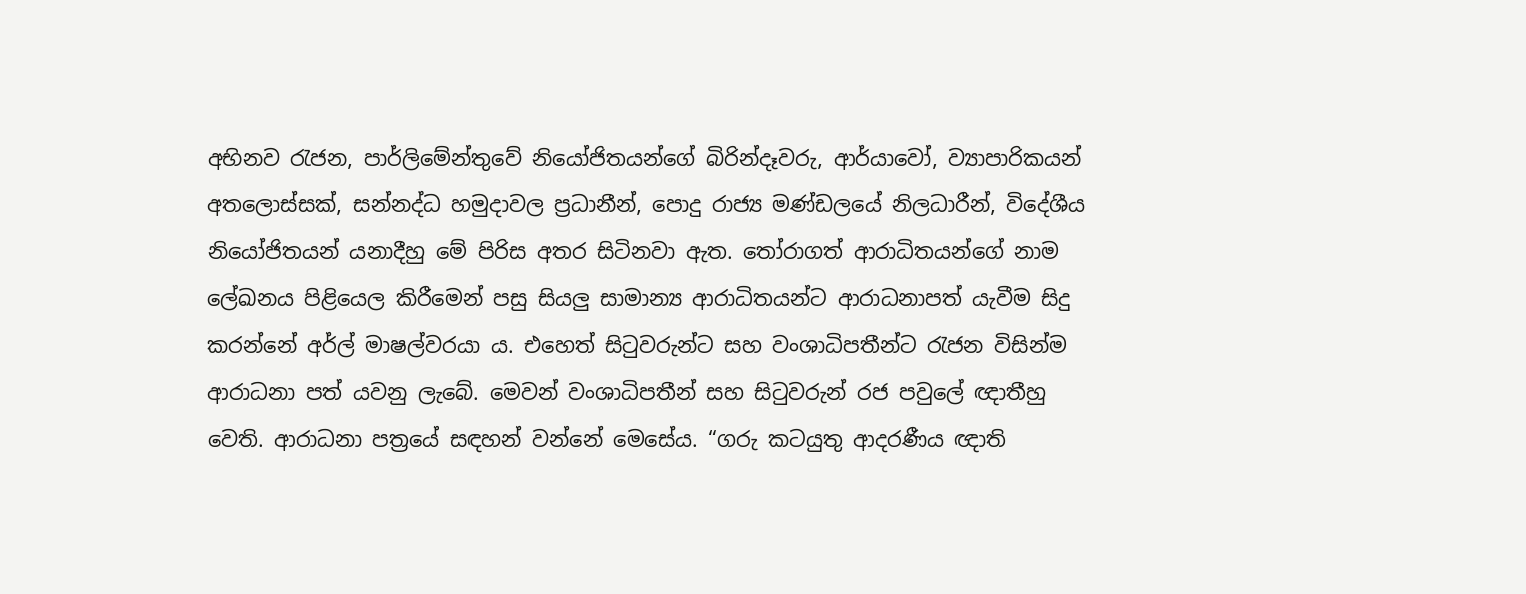අභිනව රැජන, පාර්ලිමේන්තුවේ නියෝජිතයන්ගේ බිරින්දෑවරු, ආර්යාවෝ, ව්‍යාපාරිකයන් අතලොස්සක්, සන්නද්ධ හමුදාවල ප්‍රධානීන්, පොදු රාජ්‍ය මණ්ඩලයේ නිලධාරීන්, විදේශීය නියෝජිතයන් යනාදීහු මේ පිරිස අතර සිටිනවා ඇත. තෝරාගත් ආරාධිතයන්ගේ නාම ලේඛනය පිළියෙල කිරීමෙන් පසු සියලු සාමාන්‍ය ආරාධිතයන්ට ආරාධනාපත් යැවීම සිදු කරන්නේ අර්ල් මාෂල්වරයා ය. එහෙත් සිටුවරුන්ට සහ වංශාධිපතීන්ට රැජන විසින්ම ආරාධනා පත් යවනු ලැබේ. මෙවන් වංශාධිපතීන් සහ සිටුවරුන් රජ පවුලේ ඥාතීහු වෙති. ආරාධනා පත්‍රයේ සඳහන් වන්නේ මෙසේය. “ගරු කටයුතු ආදරණීය ඥාති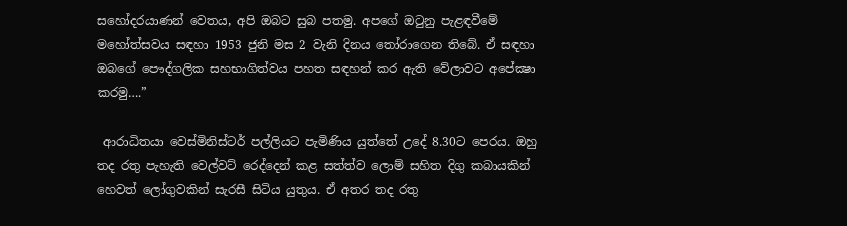සහෝදරයාණන් වෙතය, අපි ඔබට සුබ පතමු. අපගේ ඔටුනු පැළඳවීමේ මහෝත්සවය සඳහා 1953 ජුනි මස 2 වැනි දිනය තෝරාගෙන තිබේ. ඒ සඳහා ඔබගේ පෞද්ගලික සහභාගිත්වය පහත සඳහන් කර ඇති වේලාවට අපේක්‍ෂා කරමු….”

 ආරාධිතයා වෙස්මිනිස්ටර් පල්ලියට පැමිණිය යුත්තේ උදේ 8.30ට පෙරය. ඔහු තද රතු පැහැති වෙල්වට් රෙද්දෙන් කළ සත්ත්ව ලොම් සහිත දිගු කබායකින් හෙවත් ලෝගුවකින් සැරසී සිටිය යුතුය. ඒ අතර තද රතු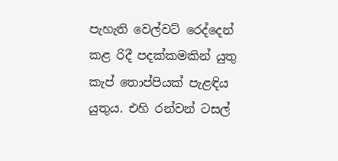පැහැති වෙල්වට් රෙද්දෙන් කළ රිදී පදක්කමකින් යුතු කැප් තොප්පියක් පැළඳිය යුතුය. එහි රන්වන් ටසල්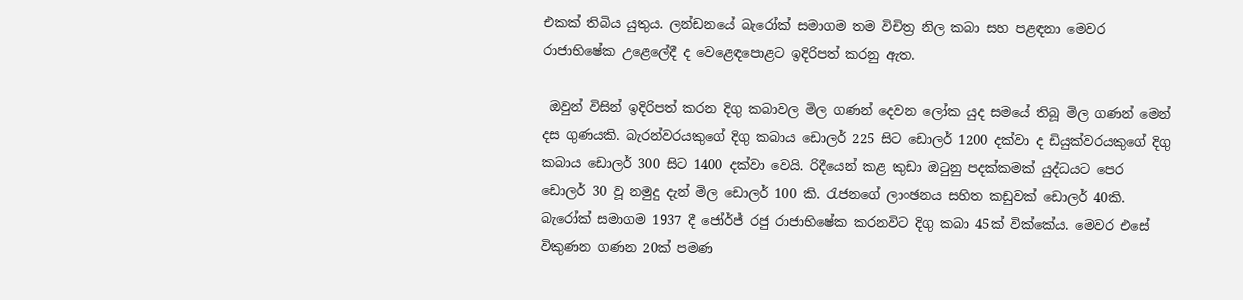එකක් තිබිය යුතුය. ලන්ඩනයේ බැරෝක් සමාගම තම විචිත්‍ර නිල කබා සහ පළඳනා මෙවර රාජාභිෂේක උළෙලේදී ද වෙළෙඳපොළට ඉදිරිපත් කරනු ඇත.

 ඔවුන් විසින් ඉදිරිපත් කරන දිගු කබාවල මිල ගණන් දෙවන ලෝක යුද සමයේ තිබූ මිල ගණන් මෙන් දස ගුණයකි. බැරන්වරයකුගේ දිගු කබාය ඩොලර් 225 සිට ඩොලර් 1200 දක්වා ද ඩියුක්වරයකුගේ දිගු කබාය ඩොලර් 300 සිට 1400 දක්වා වෙයි. රිදීයෙන් කළ කුඩා ඔටුනු පදක්කමක් යුද්ධයට පෙර ඩොලර් 30 වූ නමුදු දැන් මිල ඩොලර් 100 කි. රැජනගේ ලාංඡනය සහිත කඩුවක් ඩොලර් 40කි. බැරෝක් සමාගම 1937 දී ජෝර්ජ් රජු රාජාභිෂේක කරනවිට දිගු කබා 45ක් වික්කේය. මෙවර එසේ විකුණන ගණන 20ක් පමණ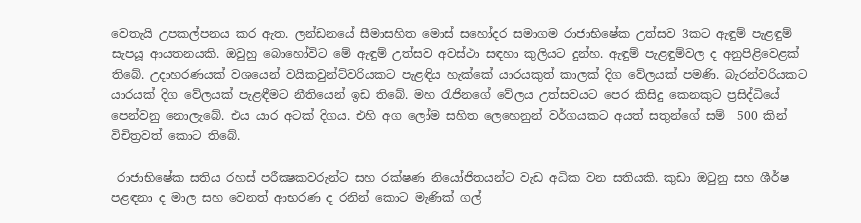වෙතැයි උපකල්පනය කර ඇත. ලන්ඩනයේ සීමාසහිත මොස් සහෝදර සමාගම රාජාභිෂේක උත්සව 3කට ඇඳුම් පැළඳුම් සැපයූ ආයතනයකි. ඔවුහු බොහෝවිට මේ ඇඳුම් උත්සව අවස්ථා සඳහා කුලියට දුන්හ. ඇඳුම් පැළඳුම්වල ද අනුපිළිවෙළක් තිබේ. උදාහරණයක් වශයෙන් වයිකවුන්ට්වරියකට පැළඳිය හැක්කේ යාරයකුත් කාලක් දිග වේලයක් පමණි. බැරන්වරියකට යාරයක් දිග වේලයක් පැළඳීමට නීතියෙන් ඉඩ තිබේ. මහ රැජිනගේ වේලය උත්සවයට පෙර කිසිදු කෙනකුට ප්‍රසිද්ධියේ පෙන්වනු නොලැබේ. එය යාර අටක් දිගය. එහි අග ලෝම සහිත ලෙහෙනුන් වර්ගයකට අයත් සතුන්ගේ සම්  500 කින් විචිත්‍රවත් කොට තිබේ.

 රාජාභිෂේක සතිය රහස් පරීක්‍ෂකවරුන්ට සහ රක්ෂණ නියෝජිතයන්ට වැඩ අධික වන සතියකි. කුඩා ඔටුනු සහ ශීර්ෂ පළඳනා ද මාල සහ වෙනත් ආභරණ ද රනින් කොට මැණික් ගල්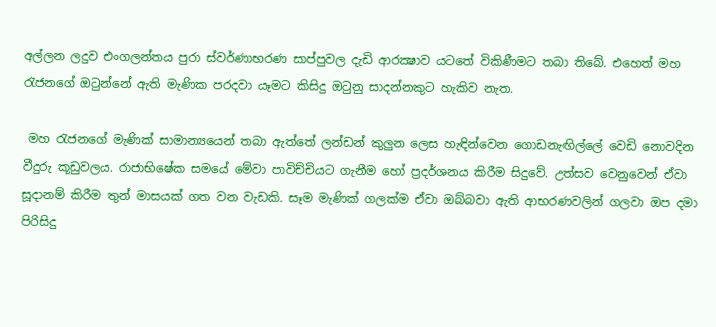අල්ලන ලදුව එංගලන්තය පුරා ස්වර්ණාභරණ සාප්පුවල දැඩි ආරක්‍ෂාව යටතේ විකිණීමට තබා තිබේ. එහෙත් මහ රැජනගේ ඔටුන්නේ ඇති මැණික පරදවා යෑමට කිසිදු ඔටුනු සාදන්නකුට හැකිව නැත.

 මහ රැජනගේ මැණික් සාමාන්‍යයෙන් තබා ඇත්තේ ලන්ඩන් කුලුන ලෙස හැඳින්වෙන ගොඩනැඟිල්ලේ වෙඩි නොවදින වීදුරු කූඩුවලය. රාජාභිෂේක සමයේ මේවා පාවිච්චියට ගැනීම හෝ ප්‍රදර්ශනය කිරීම සිදුවේ. උත්සව වෙනුවෙන් ඒවා සූදානම් කිරීම තුන් මාසයක් ගත වන වැඩකි. සෑම මැණික් ගලක්ම ඒවා ඔබ්බවා ඇති ආභරණවලින් ගලවා ඔප දමා පිරිසිදු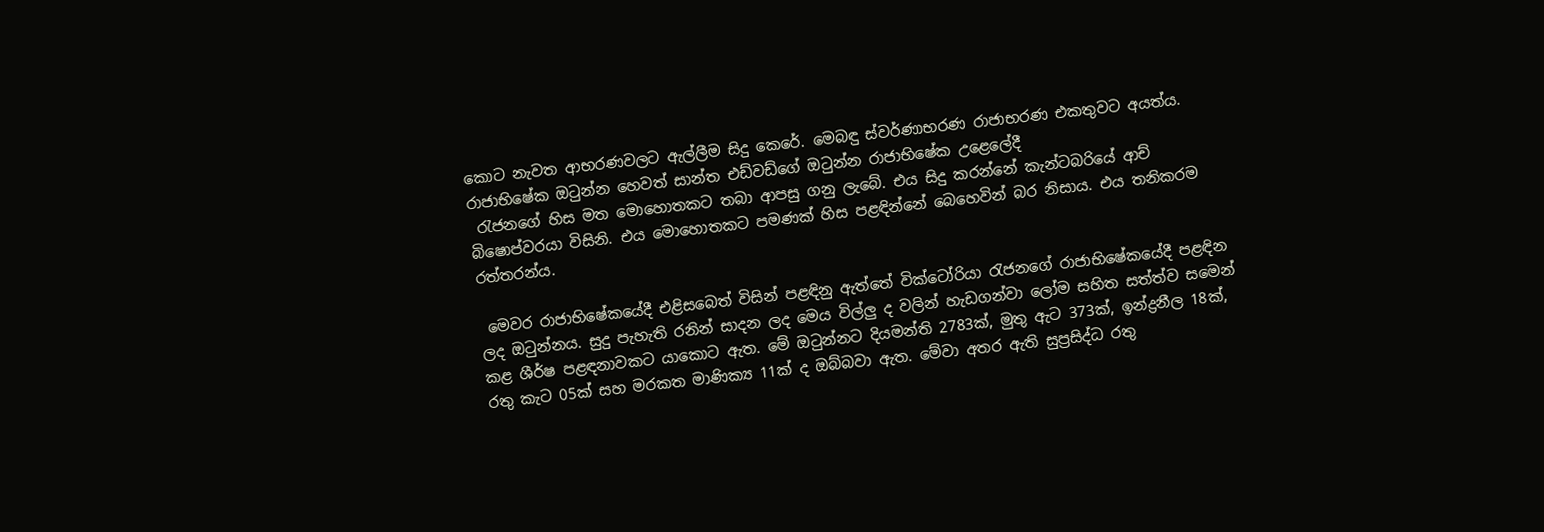කොට නැවත ආභරණවලට ඇල්ලීම සිදු කෙරේ. මෙබඳු ස්වර්ණාභරණ රාජාභරණ එකතුවට අයත්ය. රාජාභිෂේක ඔටුන්න හෙවත් සාන්ත එඩ්වඩ්ගේ ඔටුන්න රාජාභිෂේක උළෙලේදී
 රැජනගේ හිස මත මොහොතකට තබා ආපසු ගනු ලැබේ. එය සිදු කරන්නේ කැන්ටබරියේ ආච් බිෂොප්වරයා විසිනි. එය මොහොතකට පමණක් හිස පළඳින්නේ බෙහෙවින් බර නිසාය. එය තනිකරම රත්තරන්ය.

 මෙවර රාජාභිෂේකයේදී එළිසබෙත් විසින් පළඳිනු ඇත්තේ වික්ටෝරියා රැජනගේ රාජාභිෂේකයේදී පළඳින ලද ඔටුන්නය. සුදු පැහැති රනින් සාදන ලද මෙය විල්ලු ද වලින් හැඩගන්වා ලෝම සහිත සත්ත්ව සමෙන් කළ ශීර්ෂ පළඳනාවකට යාකොට ඇත. මේ ඔටුන්නට දියමන්ති 2783ක්, මුතු ඇට 373ක්, ඉන්ද්‍රනීල 18ක්, රතු කැට 05ක් සහ මරකත මාණික්‍ය 11ක් ද ඔබ්බවා ඇත. මේවා අතර ඇති සුප්‍රසිද්ධ රතු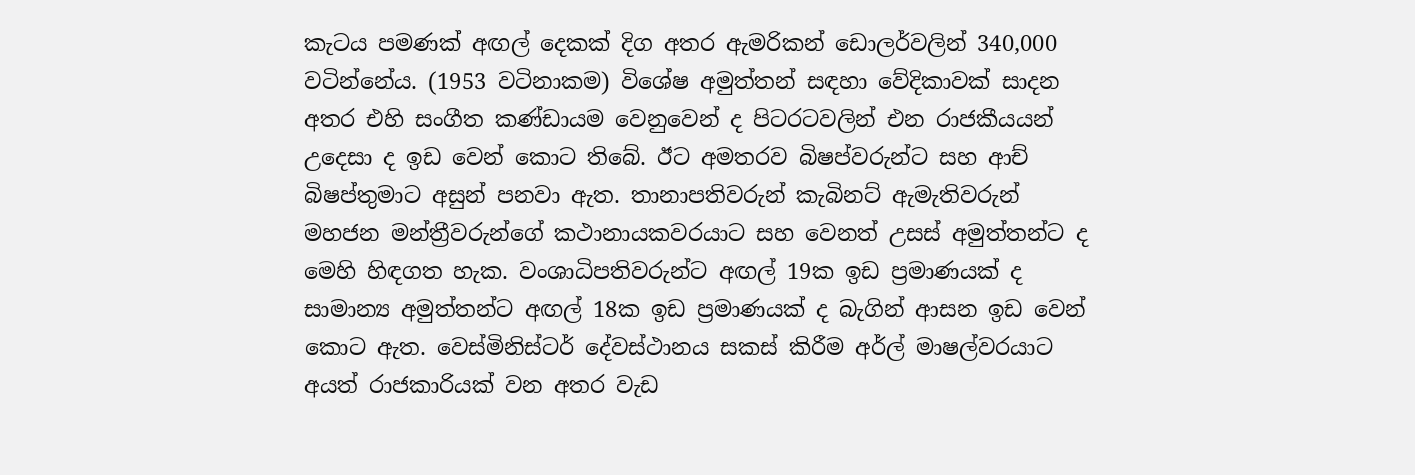කැටය පමණක් අඟල් දෙකක් දිග අතර ඇමරිකන් ඩොලර්වලින් 340,000 වටින්නේය. (1953 වටිනාකම) විශේෂ අමුත්තන් සඳහා වේදිකාවක් සාදන අතර එහි සංගීත කණ්ඩායම වෙනුවෙන් ද පිටරටවලින් එන රාජකීයයන් උදෙසා ද ඉඩ වෙන් කොට තිබේ. ඊට අමතරව බිෂප්වරුන්ට සහ ආච් බිෂප්තුමාට අසුන් පනවා ඇත. තානාපතිවරුන් කැබිනට් ඇමැතිවරුන් මහජන මන්ත්‍රීවරුන්ගේ කථානායකවරයාට සහ වෙනත් උසස් අමුත්තන්ට ද මෙහි හිඳගත හැක. වංශාධිපතිවරුන්ට අඟල් 19ක ඉඩ ප්‍රමාණයක් ද සාමාන්‍ය අමුත්තන්ට අඟල් 18ක ඉඩ ප්‍රමාණයක් ද බැගින් ආසන ඉඩ වෙන් කොට ඇත. වෙස්මිනිස්ටර් දේවස්ථානය සකස් කිරීම අර්ල් මාෂල්වරයාට අයත් රාජකාරියක් වන අතර වැඩ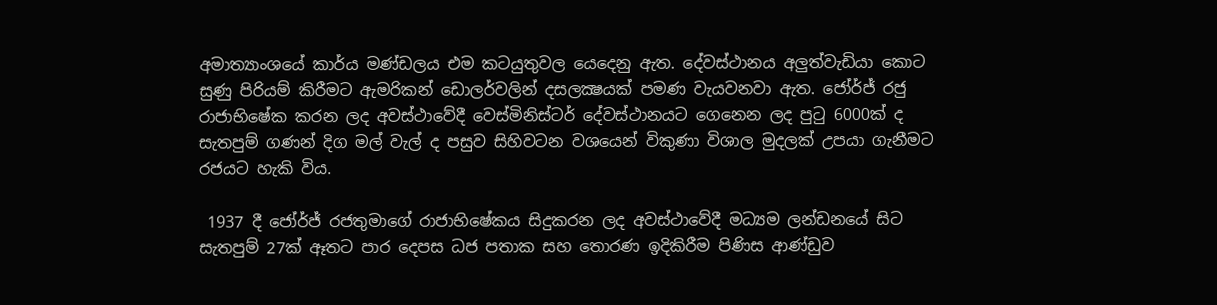අමාත්‍යාංශයේ කාර්ය මණ්ඩලය එම කටයුතුවල යෙදෙනු ඇත. දේවස්ථානය අලුත්වැඩියා කොට සුණු පිරියම් කිරීමට ඇමරිකන් ඩොලර්වලින් දසලක්‍ෂයක් පමණ වැයවනවා ඇත. ජෝර්ජ් රජු රාජාභිෂේක කරන ලද අවස්ථාවේදී වෙස්මිනිස්ටර් දේවස්ථානයට ගෙනෙන ලද පුටු 6000ක් ද සැතපුම් ගණන් දිග මල් වැල් ද පසුව සිහිවටන වශයෙන් විකුණා විශාල මුදලක් උපයා ගැනීමට රජයට හැකි විය.

 1937 දී ජෝර්ජ් රජතුමාගේ රාජාභිෂේකය සිදුකරන ලද අවස්ථාවේදී මධ්‍යම ලන්ඩනයේ සිට සැතපුම් 27ක් ඈතට පාර දෙපස ධජ පතාක සහ තොරණ ඉදිකිරීම පිණිස ආණ්ඩුව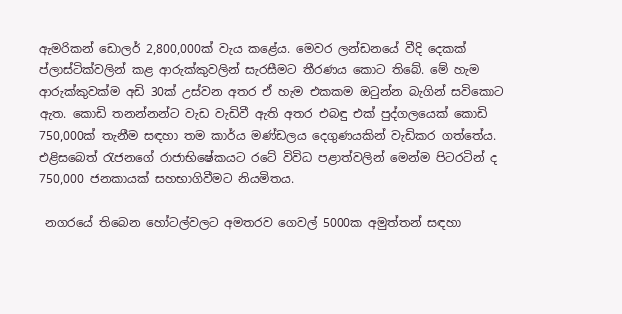ඇමරිකන් ඩොලර් 2,800,000ක් වැය කළේය. මෙවර ලන්ඩනයේ වීදි දෙකක් ප්ලාස්ටික්වලින් කළ ආරුක්කුවලින් සැරසීමට තීරණය කොට තිබේ. මේ හැම ආරුක්කුවක්ම අඩි 30ක් උස්වන අතර ඒ හැම එකකම ඔටුන්න බැගින් සවිකොට ඇත. කොඩි තනන්නන්ට වැඩ වැඩිවී ඇති අතර එබඳු එක් පුද්ගලයෙක් කොඩි 750,000ක් තැනීම සඳහා තම කාර්ය මණ්ඩලය දෙගුණයකින් වැඩිකර ගත්තේය. එළිසබෙත් රැජනගේ රාජාභිෂේකයට රටේ විවිධ පළාත්වලින් මෙන්ම පිටරටින් ද 750,000 ජනකායක් සහභාගිවීමට නියමිතය.

 නගරයේ තිබෙන හෝටල්වලට අමතරව ගෙවල් 5000ක අමුත්තන් සඳහා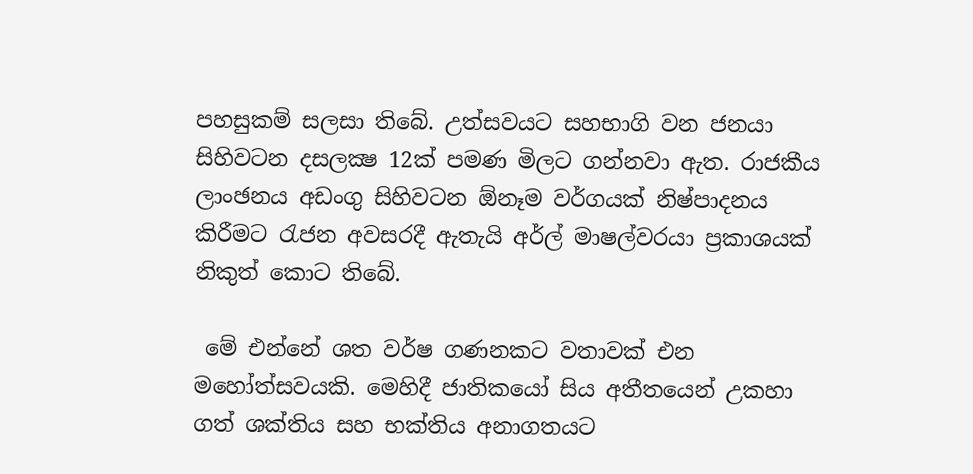පහසුකම් සලසා තිබේ. උත්සවයට සහභාගි වන ජනයා සිහිවටන දසලක්‍ෂ 12ක් පමණ මිලට ගන්නවා ඇත. රාජකීය ලාංඡනය අඩංගු සිහිවටන ඕනෑම වර්ගයක් නිෂ්පාදනය කිරීමට රැජන අවසරදී ඇතැයි අර්ල් මාෂල්වරයා ප්‍රකාශයක් නිකුත් කොට තිබේ.

 මේ එන්නේ ශත වර්ෂ ගණනකට වතාවක් එන මහෝත්සවයකි. මෙහිදී ජාතිකයෝ සිය අතීතයෙන් උකහා ගත් ශක්තිය සහ භක්තිය අනාගතයට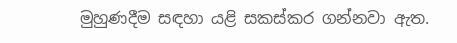මුහුණදීම සඳහා යළි සකස්කර ගන්නවා ඇත.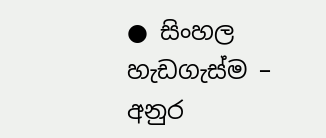● සිංහල හැඩගැස්ම – අනුර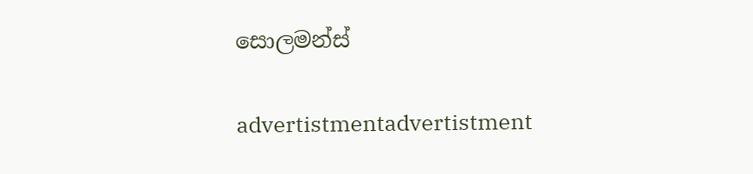සොලමන්ස්

advertistmentadvertistment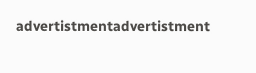advertistmentadvertistment